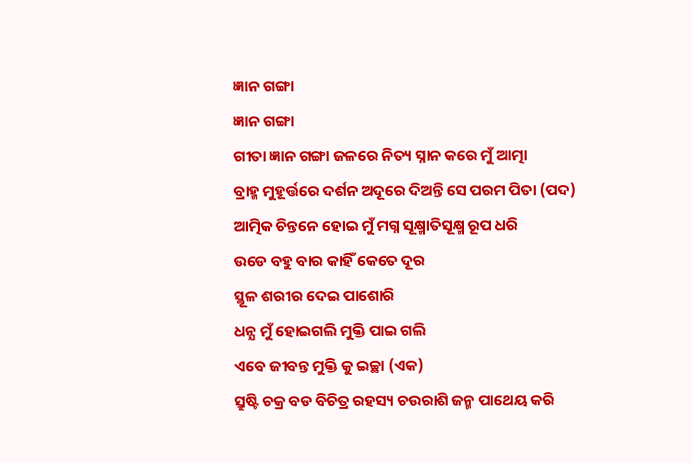ଜ୍ଞାନ ଗଙ୍ଗା
ଜ୍ଞାନ ଗଙ୍ଗା
ଗୀତା ଜ୍ଞାନ ଗଙ୍ଗା ଜଳରେ ନିତ୍ୟ ସ୍ନାନ କରେ ମୁଁ ଆତ୍ମା
ବ୍ରାହ୍ମ ମୁହୂର୍ତ୍ତରେ ଦର୍ଶନ ଅଦୂରେ ଦିଅନ୍ତି ସେ ପରମ ପିତା (ପଦ)
ଆତ୍ମିକ ଚିନ୍ତନେ ହୋଇ ମୁଁ ମଗ୍ନ ସୂକ୍ଷ୍ମାତିସୂକ୍ଷ୍ମ ରୂପ ଧରି
ଉଡେ ବହୁ ବାର କାହିଁ କେତେ ଦୂର
ସ୍ଥୂଳ ଶରୀର ଦେଇ ପାଶୋରି
ଧନ୍ଯ ମୁଁ ହୋଇଗଲି ମୁକ୍ତି ପାଇ ଗଲି
ଏବେ ଜୀବନ୍ତ ମୁକ୍ତି କୁ ଇଚ୍ଛା (ଏକ)
ସ୍ରୁଷ୍ଟି ଚକ୍ର ବଡ ବିଚିତ୍ର ରହସ୍ୟ ଚଉରାଶି ଜନ୍ମ ପାଥେୟ କରି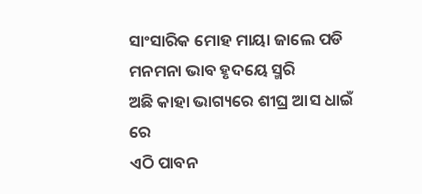ସାଂସାରିକ ମୋହ ମାୟା ଜାଲେ ପଡି
ମନମନା ଭାବ ହୃଦୟେ ସ୍ମରି
ଅଛି କାହା ଭାଗ୍ୟରେ ଶୀଘ୍ର ଆସ ଧାଇଁ ରେ
ଏଠି ପାବନ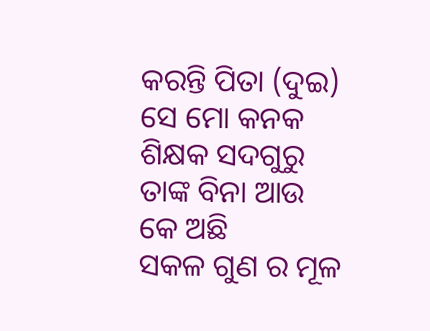କରନ୍ତି ପିତା (ଦୁଇ)
ସେ ମୋ କନକ ଶିକ୍ଷକ ସଦଗୁରୁ ତାଙ୍କ ବିନା ଆଉ କେ ଅଛି
ସକଳ ଗୁଣ ର ମୂଳ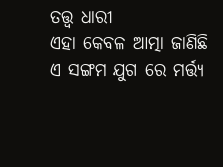ତତ୍ତ୍ଵ ଧାରୀ
ଏହା କେବଳ ଆତ୍ମା ଜାଣିଛି
ଏ ସଙ୍ଗମ ଯୁଗ ରେ ମର୍ତ୍ତ୍ୟ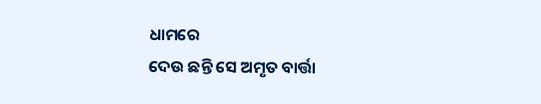ଧାମରେ
ଦେଉ ଛନ୍ତି ସେ ଅମୃତ ବାର୍ତ୍ତା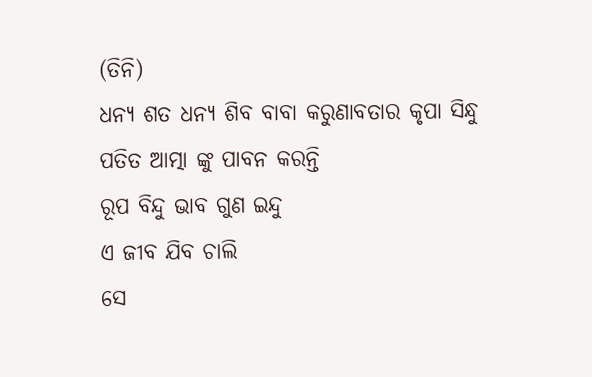(ତିନି)
ଧନ୍ଯ ଶତ ଧନ୍ଯ ଶିବ ବାବା କରୁଣାବତାର କୃପା ସିନ୍ଧୁ
ପତିତ ଆତ୍ମା ଙ୍କୁ ପାବନ କରନ୍ତି
ରୂପ ବିନ୍ଦୁ ଭାବ ଗୁଣ ଇନ୍ଦୁ
ଏ ଜୀବ ଯିବ ଚାଲି
ସେ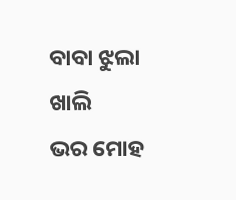ବାବା ଝୁଲା ଖାଲି
ଭର ମୋହ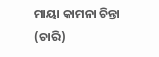ମାୟା କାମନା ଚିନ୍ତା (ଚାରି)